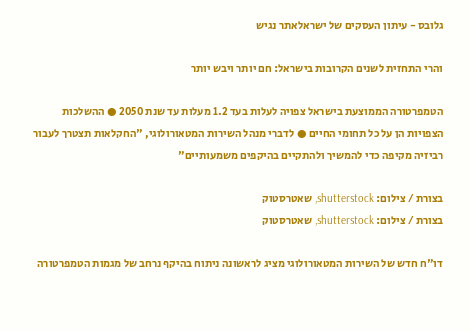גלובס - עיתון העסקים של ישראלאתר נגיש

והרי התחזית לשנים הקרובות בישראל: חם יותר ויבש יותר

הטמפרטורה הממוצעת בישראל צפויה לעלות בעד 1.2 מעלות עד שנת 2050 ● ההשלכות הצפויות הן על כל תחומי החיים ● לדברי מנהל השירות המטאורולוגי, "החקלאות תצטרך לעבור רביזיה מקיפה כדי להמשיך ולהתקיים בהיקפים משמעותיים"

בצורת / צילום: shutterstock, שאטרסטוק
בצורת / צילום: shutterstock, שאטרסטוק

דו"ח חדש של השירות המטאורולוגי מציג לראשונה ניתוח בהיקף נרחב של מגמות הטמפרטורה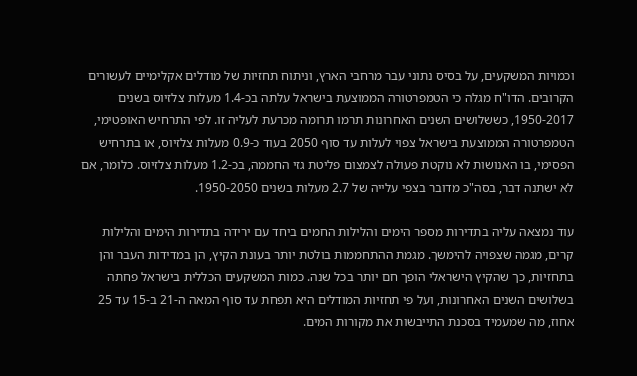וכמויות המשקעים, על בסיס נתוני עבר מרחבי הארץ, וניתוח תחזיות של מודלים אקלימיים לעשורים הקרובים. הדו"ח מגלה כי הטמפרטורה הממוצעת בישראל עלתה בכ-1.4 מעלות צלזיוס בשנים 1950-2017, כששלושים השנים האחרונות תרמו תרומה מכרעת לעליה זו. לפי התרחיש האופטימי, הטמפרטורה הממוצעת בישראל צפוי לעלות עד סוף 2050 בעוד כ-0.9 מעלות צלזיוס, או בתרחיש הפסימי, בו האנושות לא נוקטת פעולה לצמצום פליטת גזי החממה, בכ-1.2 מעלות צלזיוס. כלומר, אם לא ישתנה דבר, בסה"כ מדובר בצפי עלייה של 2.7 מעלות בשנים 1950-2050.

עוד נמצאה עליה בתדירות מספר הימים והלילות החמים ביחד עם ירידה בתדירות הימים והלילות קרים, מגמה שצפויה להימשך. מגמת ההתחממות בולטת יותר בעונת הקיץ, הן במדידות העבר והן בתחזיות, כך שהקיץ הישראלי הופך חם יותר בכל שנה. כמות המשקעים הכללית בישראל פחתה בשלושים השנים האחרונות, ועל פי תחזיות המודלים היא תפחת עד סוף המאה ה-21 ב-15 עד 25 אחוז, מה שמעמיד בסכנת התייבשות את מקורות המים.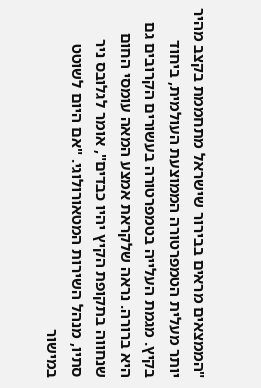"הממצאים מראים בבירור שישראל מתחממת בקצב מהיר יותר מעלית הטמפרטורה הממוצעת העולמית, ביחוד בקיץ. מגמת העלייה בטמפרטורה בעשורים הקרובים גם היא ברורה. נראה שלקראת אמצע המאה עומסי החום שנחווה בתקופת הקיץ יהיו כבדים", אומר לגלובס ניר סתיו, מנהל השירות המטאורולוגי. "אם היום לשוטט במישור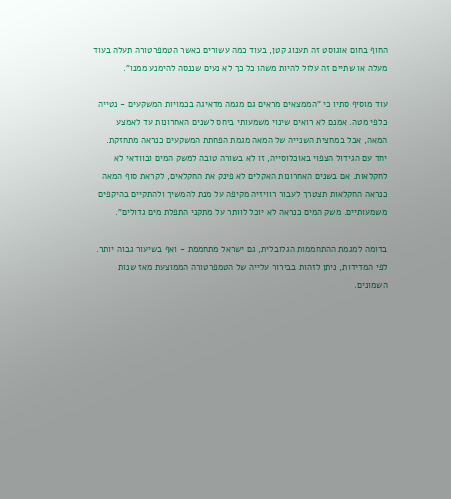החוף בחום אוגוסט זה תענוג קטן, בעוד כמה עשורים כאשר הטמפרטורה תעלה בעוד מעלה או שתיים זה עלול להיות משהו כל כך לא נעים שננסה להימנע ממנו".

עוד מוסיף סתיו כי "הממצאים מראים גם מגמה מדאיגה בכמויות המשקעים - נטייה כלפי מטה. אמנם לא רואים שינוי משמעותי ביחס לשנים האחרונות עד לאמצע המאה, אבל במחצית השנייה של המאה מגמת הפחתת המשקעים כנראה מתחזקת. יחד עם הגידול הצפוי באוכלוסייה, זו לא בשורה טובה למשק המים ובוודאי לא לחקלאות. אם בשנים האחרונות האקלים לא פינק את החקלאים, לקראת סוף המאה כנראה החקלאות תצטרך לעבור רוויזיה מקיפה על מנת להמשיך ולהתקיים בהיקפים משמעותיים. משק המים כנראה לא יוכל לוותר על מתקני התפלת מים גדולים".

בדומה למגמת ההתחממות הגלובלית, גם ישראל מתחממת - ואף בשיעור גבוה יותר. לפי המדידות, ניתן לזהות בבירור עלייה של הטמפרטורה הממוצעת מאז שנות השמונים.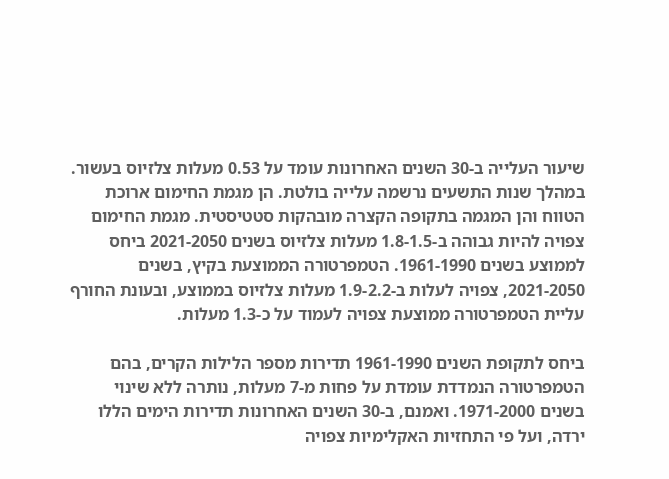שיעור העלייה ב-30 השנים האחרונות עומד על 0.53 מעלות צלזיוס בעשור. במהלך שנות התשעים נרשמה עלייה בולטת. הן מגמת החימום ארוכת הטווח והן המגמה בתקופה הקצרה מובהקות סטטיסטית. מגמת החימום צפויה להיות גבוהה ב-1.8-1.5 מעלות צלזיוס בשנים 2021-2050 ביחס לממוצע בשנים 1961-1990. הטמפרטורה הממוצעת בקיץ, בשנים 2021-2050, צפויה לעלות ב-1.9-2.2 מעלות צלזיוס בממוצע, ובעונת החורף עליית הטמפרטורה ממוצעת צפויה לעמוד על כ-1.3 מעלות.

ביחס לתקופת השנים 1961-1990 תדירות מספר הלילות הקרים, בהם הטמפרטורה הנמדדת עומדת על פחות מ-7 מעלות, נותרה ללא שינוי בשנים 1971-2000. ואמנם, ב-30 השנים האחרונות תדירות הימים הללו ירדה, ועל פי התחזיות האקלימיות צפויה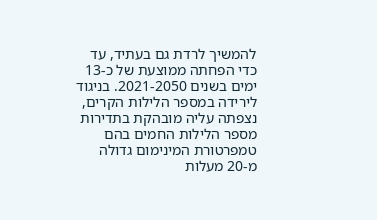להמשיך לרדת גם בעתיד, עד כדי הפחתה ממוצעת של כ-13 ימים בשנים 2021-2050. בניגוד לירידה במספר הלילות הקרים, נצפתה עליה מובהקת בתדירות מספר הלילות החמים בהם טמפרטורת המינימום גדולה מ-20 מעלות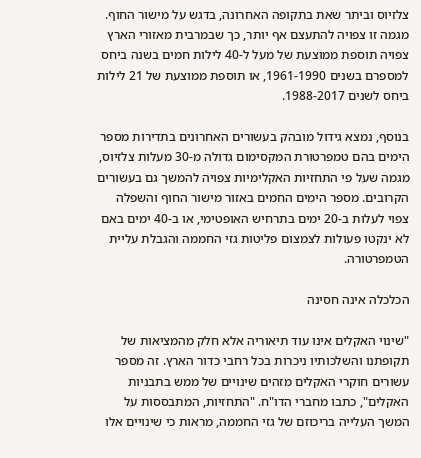צלזיוס וביתר שאת בתקופה האחרונה, בדגש על מישור החוף. מגמה זו צפויה להתעצם אף יותר, כך שבמרבית מאזורי הארץ צפויה תוספת ממוצעת של מעל ל-40 לילות חמים בשנה ביחס למספרם בשנים 1961-1990, או תוספת ממוצעת של 21 לילות ביחס לשנים 1988-2017.

בנוסף, נמצא גידול מובהק בעשורים האחרונים בתדירות מספר הימים בהם טמפרטורת המקסימום גדולה מ-30 מעלות צלזיוס, מגמה שעל פי התחזיות האקלימיות צפויה להמשך גם בעשורים הקרובים. מספר הימים החמים באזור מישור החוף והשפלה צפוי לעלות ב-20 ימים בתרחיש האופטימי, או ב-40 ימים באם לא ינקטו פעולות לצמצום פליטות גזי החממה והגבלת עליית הטמפרטורה.

הכלכלה אינה חסינה

"שינוי האקלים אינו עוד תיאוריה אלא חלק מהמציאות של תקופתנו והשלכותיו ניכרות בכל רחבי כדור הארץ. זה מספר עשורים חוקרי האקלים מזהים שינויים של ממש בתבניות האקלים", כתבו מחברי הדו"ח. "התחזיות, המתבססות על המשך העלייה בריכוזם של גזי החממה, מראות כי שינויים אלו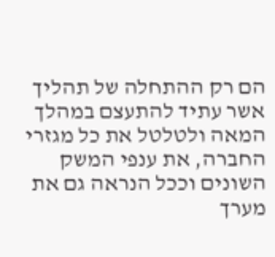הם רק ההתחלה של תהליך אשר עתיד להתעצם במהלך המאה ולטלטל את כל מגזרי החברה, את ענפי המשק השונים וככל הנראה גם את מערך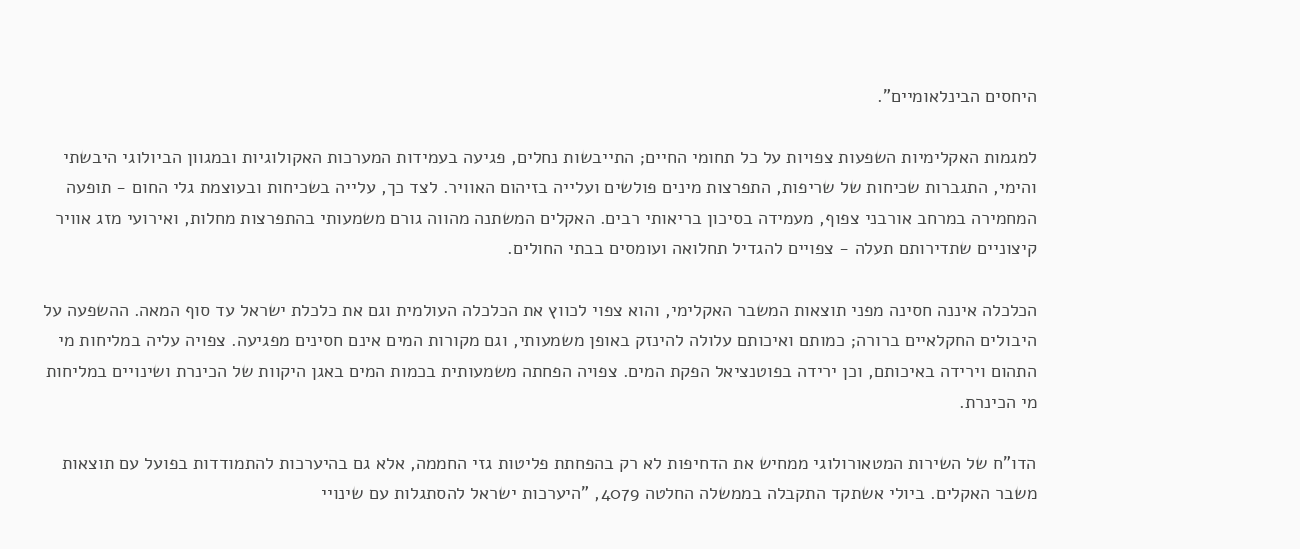היחסים הבינלאומיים".

למגמות האקלימיות השפעות צפויות על כל תחומי החיים; התייבשות נחלים, פגיעה בעמידות המערכות האקולוגיות ובמגוון הביולוגי היבשתי והימי, התגברות שכיחות של שריפות, התפרצות מינים פולשים ועלייה בזיהום האוויר. לצד כך, עלייה בשכיחות ובעוצמת גלי החום - תופעה המחמירה במרחב אורבני צפוף, מעמידה בסיכון בריאותי רבים. האקלים המשתנה מהווה גורם משמעותי בהתפרצות מחלות, ואירועי מזג אוויר קיצוניים שתדירותם תעלה - צפויים להגדיל תחלואה ועומסים בבתי החולים.

הכלכלה איננה חסינה מפני תוצאות המשבר האקלימי, והוא צפוי לכווץ את הכלכלה העולמית וגם את כלכלת ישראל עד סוף המאה. ההשפעה על היבולים החקלאיים ברורה; כמותם ואיכותם עלולה להינזק באופן משמעותי, וגם מקורות המים אינם חסינים מפגיעה. צפויה עליה במליחות מי התהום וירידה באיכותם, וכן ירידה בפוטנציאל הפקת המים. צפויה הפחתה משמעותית בכמות המים באגן היקוות של הכינרת ושינויים במליחות מי הכינרת.

הדו"ח של השירות המטאורולוגי ממחיש את הדחיפות לא רק בהפחתת פליטות גזי החממה, אלא גם בהיערכות להתמודדות בפועל עם תוצאות משבר האקלים. ביולי אשתקד התקבלה בממשלה החלטה 4079, "היערכות ישראל להסתגלות עם שינויי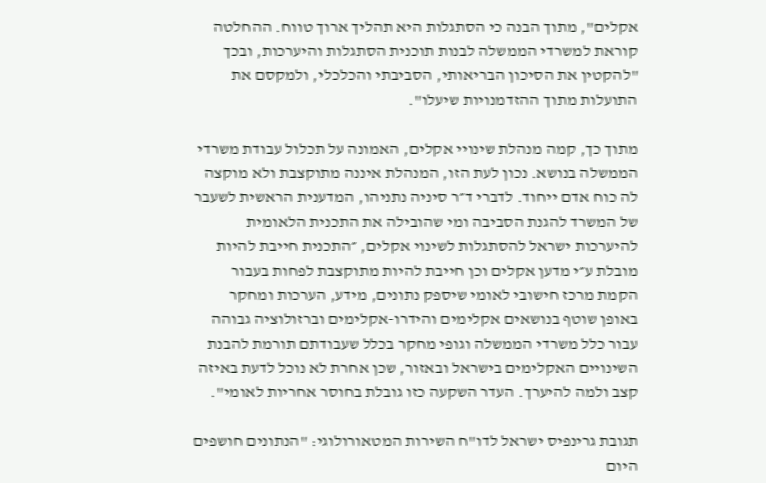אקלים", מתוך הבנה כי הסתגלות היא תהליך ארוך טווח. ההחלטה קוראת למשרדי הממשלה לבנות תוכנית הסתגלות והיערכות, ובכך "להקטין את הסיכון הבריאותי, הסביבתי והכלכלי, ולמקסם את התועלות מתוך ההזדמנויות שיעלו".

מתוך כך, קמה מנהלת שינויי אקלים, האמונה על תכלול עבודת משרדי הממשלה בנושא. נכון לעת הזו, המנהלת איננה מתוקצבת ולא מוקצה לה כוח אדם ייחוד. לדברי ד״ר סיניה נתניהו, המדענית הראשית לשעבר של המשרד להגנת הסביבה ומי שהובילה את התכנית הלאומית להיערכות ישראל להסתגלות לשינוי אקלים, ״התכנית חייבת להיות מובלת ע״י מדען אקלים וכן חייבת להיות מתוקצבת לפחות בעבור הקמת מרכז חישובי לאומי שיספק נתונים, מידע, הערכות ומחקר באופן שוטף בנושאים אקלימים והידרו-אקלימים וברזולוציה גבוהה עבור כלל משרדי הממשלה וגופי מחקר בכלל שעבודתם תורמת להבנת השינויים האקלימים בישראל ובאזור, שכן אחרת לא נוכל לדעת באיזה קצב ולמה להיערך. העדר השקעה כזו גובלת בחוסר אחריות לאומי".

תגובת גרינפיס ישראל לדו"ח השירות המטאורולוגי: "הנתונים חושפים היום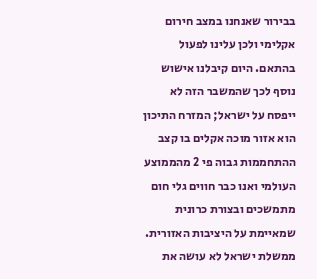בבירור שאנחנו במצב חירום אקלימי ולכן עלינו לפעול בהתאם. היום קיבלנו אישוש נוסף לכך שהמשבר הזה לא ייפסח על ישראל; המזרח התיכון הוא אזור מוכה אקלים בו קצב ההתחממות גבוה פי 2 מהממוצע העולמי ואנו כבר חווים גלי חום מתמשכים ובצורת כרונית שמאיימת על היציבות האזורית. ממשלת ישראל לא עושה את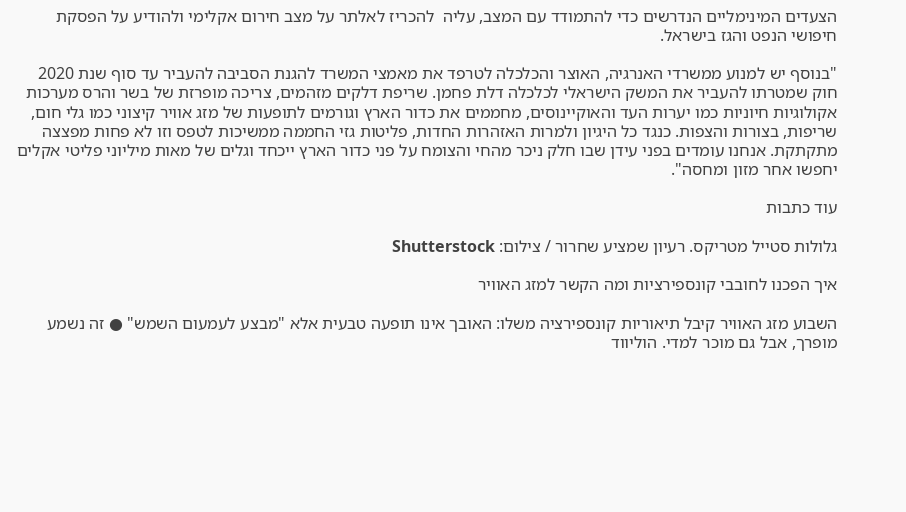הצעדים המינימליים הנדרשים כדי להתמודד עם המצב, עליה  להכריז לאלתר על מצב חירום אקלימי ולהודיע על הפסקת חיפושי הנפט והגז בישראל.

"בנוסף יש למנוע ממשרדי האנרגיה, האוצר והכלכלה לטרפד את מאמצי המשרד להגנת הסביבה להעביר עד סוף שנת 2020 חוק שמטרתו להעביר את המשק הישראלי לכלכלה דלת פחמן. שריפת דלקים מזהמים, צריכה מופרזת של בשר והרס מערכות אקולוגיות חיוניות כמו יערות העד והאוקיינוסים, מחממים את כדור הארץ וגורמים לתופעות של מזג אוויר קיצוני כמו גלי חום, שריפות, בצורות והצפות. כנגד כל היגיון ולמרות האזהרות החדות, פליטות גזי החממה ממשיכות לטפס וזו לא פחות מפצצה מתקתקת. אנחנו עומדים בפני עידן שבו חלק ניכר מהחי והצומח על פני כדור הארץ ייכחד וגלים של מאות מיליוני פליטי אקלים יחפשו אחר מזון ומחסה".

עוד כתבות

גלולות סטייל מטריקס. רעיון שמציע שחרור / צילום: Shutterstock

איך הפכנו לחובבי קונספירציות ומה הקשר למזג האוויר

השבוע מזג האוויר קיבל תיאוריות קונספירציה משלו: האובך אינו תופעה טבעית אלא "מבצע לעמעום השמש" ● זה נשמע מופרך, אבל גם מוכר למדי. הוליווד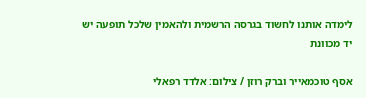לימדה אותנו לחשוד בגרסה הרשמית ולהאמין שלכל תופעה יש יד מכוונת

אסף טוכמאייר וברק רוזן / צילום: אלדד רפאלי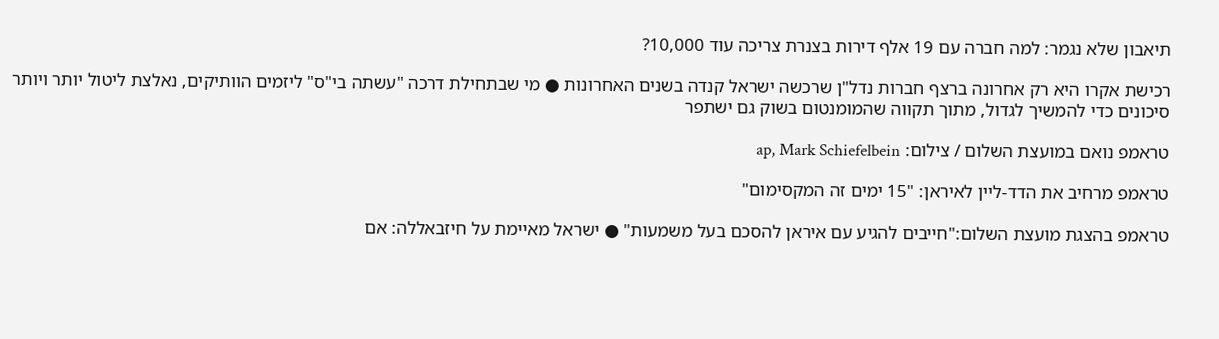תיאבון שלא נגמר: למה חברה עם 19 אלף דירות בצנרת צריכה עוד 10,000?

רכישת אקרו היא רק אחרונה ברצף חברות נדל"ן שרכשה ישראל קנדה בשנים האחרונות ● מי שבתחילת דרכה "עשתה בי"ס" ליזמים הוותיקים, נאלצת ליטול יותר ויותר סיכונים כדי להמשיך לגדול, מתוך תקווה שהמומנטום בשוק גם ישתפר

טראמפ נואם במועצת השלום / צילום: ap, Mark Schiefelbein

טראמפ מרחיב את הדד-ליין לאיראן: "15 ימים זה המקסימום"

טראמפ בהצגת מועצת השלום:"חייבים להגיע עם איראן להסכם בעל משמעות" ● ישראל מאיימת על חיזבאללה: אם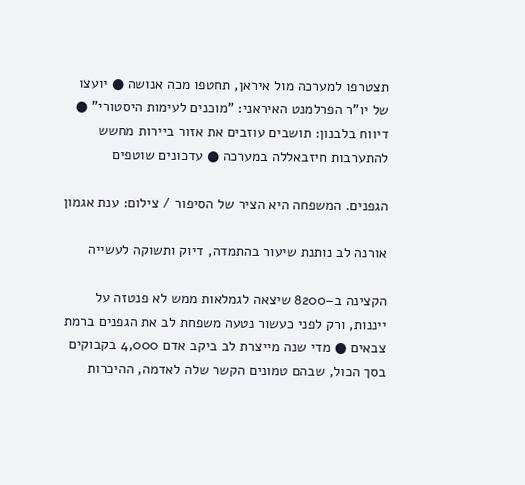תצטרפו למערכה מול איראן, תחטפו מכה אנושה ● יועצו של יו"ר הפרלמנט האיראני: "מוכנים לעימות היסטורי" ● דיווח בלבנון: תושבים עוזבים את אזור ביירות מחשש להתערבות חיזבאללה במערכה ● עדכונים שוטפים

הגפנים. המשפחה היא הציר של הסיפור / צילום: ענת אגמון

אורנה לב נותנת שיעור בהתמדה, דיוק ותשוקה לעשייה

הקצינה ב–8200 שיצאה לגמלאות ממש לא פנטזה על ייננות, ורק לפני כעשור נטעה משפחת לב את הגפנים ברמת צבאים ● מדי שנה מייצרת לב ביקב אדם 4,000 בקבוקים בסך הכול, שבהם טמונים הקשר שלה לאדמה, ההיכרות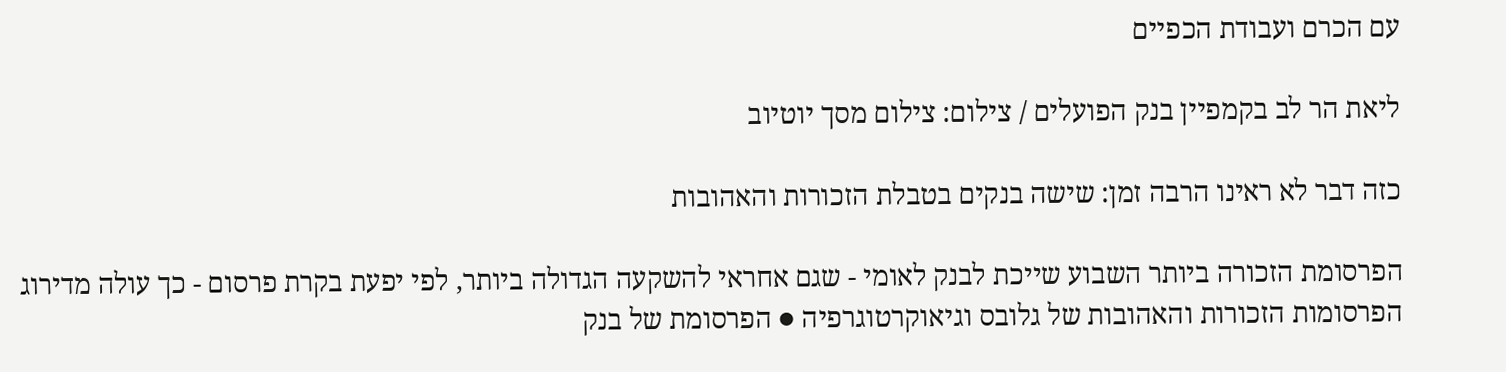עם הכרם ועבודת הכפיים

ליאת הר לב בקמפיין בנק הפועלים / צילום: צילום מסך יוטיוב

כזה דבר לא ראינו הרבה זמן: שישה בנקים בטבלת הזכורות והאהובות

הפרסומת הזכורה ביותר השבוע שייכת לבנק לאומי - שגם אחראי להשקעה הגדולה ביותר, לפי יפעת בקרת פרסום - כך עולה מדירוג הפרסומות הזכורות והאהובות של גלובס וגיאוקרטוגרפיה ● הפרסומת של בנק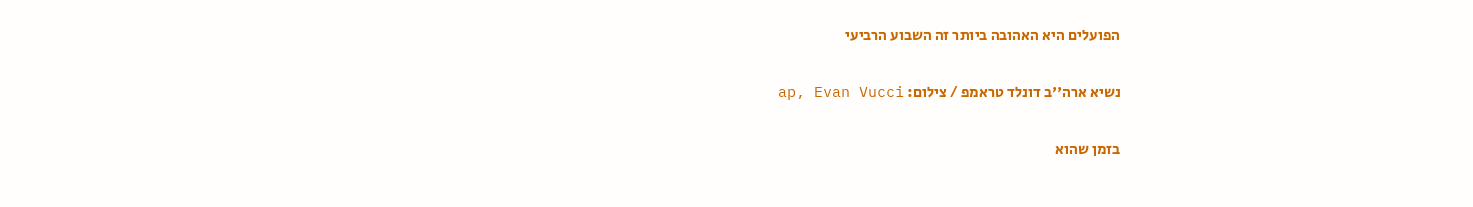הפועלים היא האהובה ביותר זה השבוע הרביעי

נשיא ארה''ב דונלד טראמפ / צילום: ap, Evan Vucci

בזמן שהוא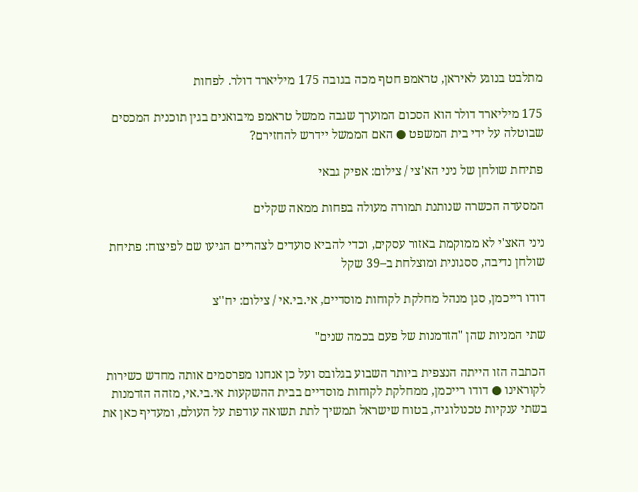מתלבט בנוגע לאיראן, טראמפ חטף מכה בגובה 175 מיליארד דולר. לפחות

175 מיליארד דולר הוא הסכום המוערך שגבה ממשל טראמפ מיבואנים בגין תוכנית המכסים שבוטלה על ידי בית המשפט ● האם הממשל יידרש להחזירם?

פתיחת שולחן של ניני הא'צי / צילום: אפיק גבאי

המסעדה הכשרה שנותנת תמורה מעולה בפחות ממאה שקלים

ניני האצ'י לא ממוקמת באזור עסקים, וכדי להביא סועדים לצהריים הגיעו שם לפיצוח: פתיחת שולחן נדיבה, ססגונית ומוצלחת ב–39 שקל

דודו רייכמן, סגן מנהל מחלקת לקוחות מוסדיים, אי.בי.אי / צילום: יח''צ

שתי המניות שהן "הזדמנות של פעם בכמה שנים"

הכתבה הזו הייתה הנצפית ביותר השבוע בגלובס ועל כן אנחנו מפרסמים אותה מחדש כשירות לקוראינו ● דודו רייכמן, ממחלקת לקוחות מוסדיים בבית ההשקעות אי.בי.אי, מזהה הזדמנות בשתי ענקיות טכנולוגיה, בטוח שישראל תמשיך לתת תשואה עודפת על העולם, ומעדיף כאן את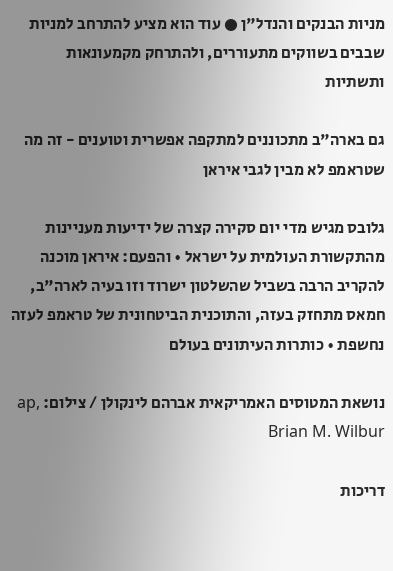מניות הבנקים והנדל"ן ● עוד הוא מציע להתרחב למניות שבבים בשווקים מתעוררים, ולהתרחק מקמעונאות ותשתיות

גם בארה"ב מתכוננים למתקפה אפשרית וטוענים - זה מה שטראמפ לא מבין לגבי איראן

גלובס מגיש מדי יום סקירה קצרה של ידיעות מעניינות מהתקשורת העולמית על ישראל • והפעם: איראן מוכנה להקריב הרבה בשביל שהשלטון ישרוד וזו בעיה לארה"ב, חמאס מתחזק בעזה, והתוכנית הביטחונית של טראמפ לעזה נחשפת • כותרות העיתונים בעולם

נושאת המטוסים האמריקאית אברהם לינקולן / צילום: ap, Brian M. Wilbur

דריכות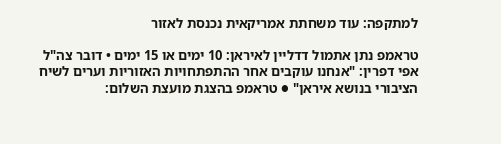למתקפה: עוד משחתת אמריקאית נכנסת לאזור

טראמפ נתן אתמול דדליין לאיראן: 10 ימים או 15 ימים • דובר צה"ל אפי דפרין: "אנחנו עוקבים אחר ההתפתחויות האזוריות וערים לשיח הציבורי בנושא איראן" ● טראמפ בהצגת מועצת השלום: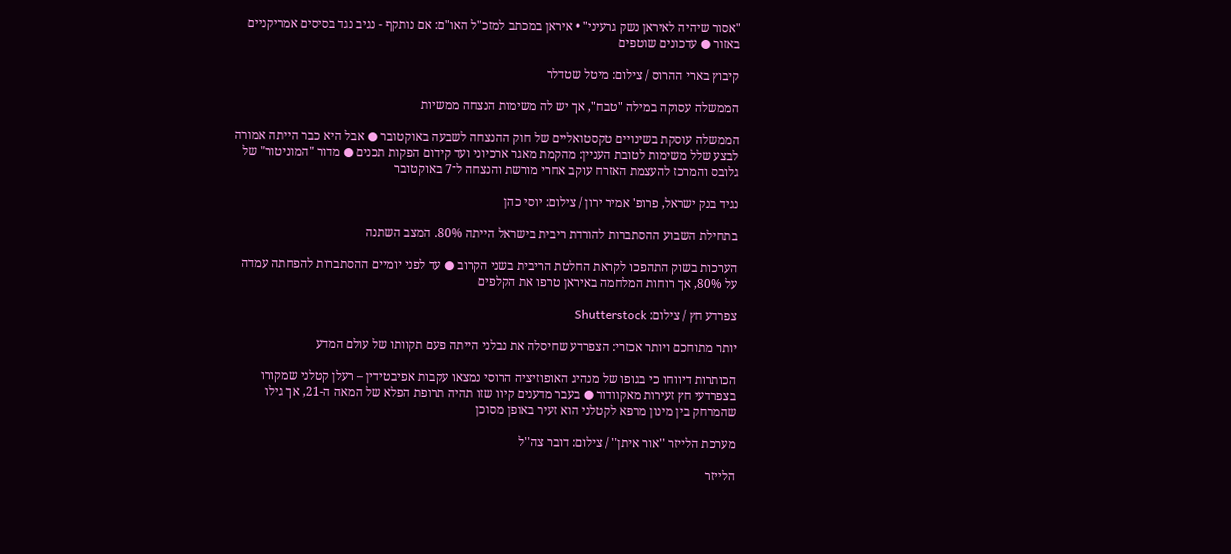"אסור שיהיה לאיראן נשק גרעיני" • איראן במכתב למזכ"ל האו"ם: אם נותקף - נגיב נגד בסיסים אמריקניים באזור ● עדכונים שוטפים

קיבוץ בארי ההרוס / צילום: מיטל שטדלר

הממשלה עסוקה במילה "טבח", אך יש לה משימות הנצחה ממשיות

הממשלה עוסקת בשינויים טקסטואליים של חוק ההנצחה לשבעה באוקטובר ● אבל היא כבר הייתה אמורה לבצע שלל משימות לטובת העניין: מהקמת מאגר ארכיוני ועד קידום הפקות תכנים ● מדור "המוניטור" של גלובס והמרכז להעצמת האזרח עוקב אחרי מורשת והנצחה ל־7 באוקטובר

נגיד בנק ישראל, פרופ' אמיר ירון / צילום: יוסי כהן

בתחילת השבוע ההסתברות להורדת ריבית בישראל הייתה 80%. המצב השתנה

הערכות בשוק התהפכו לקראת החלטת הריבית בשני הקרוב ● עד לפני יומיים ההסתברות להפחתה עמדה על 80%, אך רוחות המלחמה באיראן טרפו את הקלפים

צפרדע חץ / צילום: Shutterstock

יותר מתוחכם ויותר אכזרי: הצפרדע שחיסלה את נבלני הייתה פעם תקוותו של עולם המדע

הכותרות דיווחו כי בגופו של מנהיג האופוזיציה הרוסי נמצאו עקבות אפיבטידין – רעלן קטלני שמקורו בצפרדעי חץ זעירות מאקוודור ● בעבר מדענים קיוו שזו תהיה תרופת הפלא של המאה ה-21, אך גילו שהמרחק בין מינון מרפא לקטלני הוא זעיר באופן מסוכן

מערכת הלייזר ''אור איתן'' / צילום: דובר צה''ל

הלייזר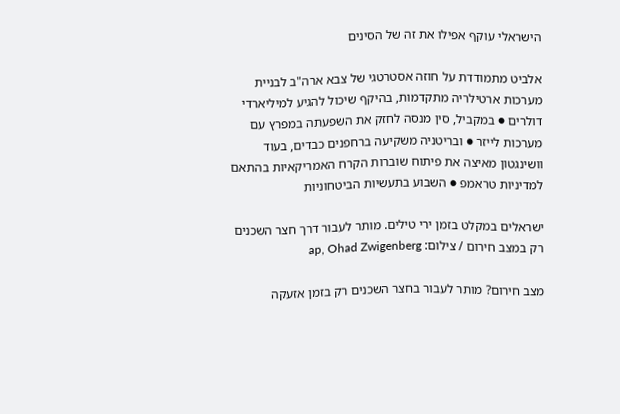הישראלי עוקף אפילו את זה של הסינים

אלביט מתמודדת על חוזה אסטרטגי של צבא ארה"ב לבניית מערכות ארטילריה מתקדמות, בהיקף שיכול להגיע למיליארדי דולרים ● במקביל, סין מנסה לחזק את השפעתה במפרץ עם מערכות לייזר ● ובריטניה משקיעה ברחפנים כבדים, בעוד וושינגטון מאיצה את פיתוח שוברות הקרח האמריקאיות בהתאם למדיניות טראמפ ● השבוע בתעשיות הביטחוניות

ישראלים במקלט בזמן ירי טילים. מותר לעבור דרך חצר השכנים רק במצב חירום / צילום: ap, Ohad Zwigenberg

מצב חירום? מותר לעבור בחצר השכנים רק בזמן אזעקה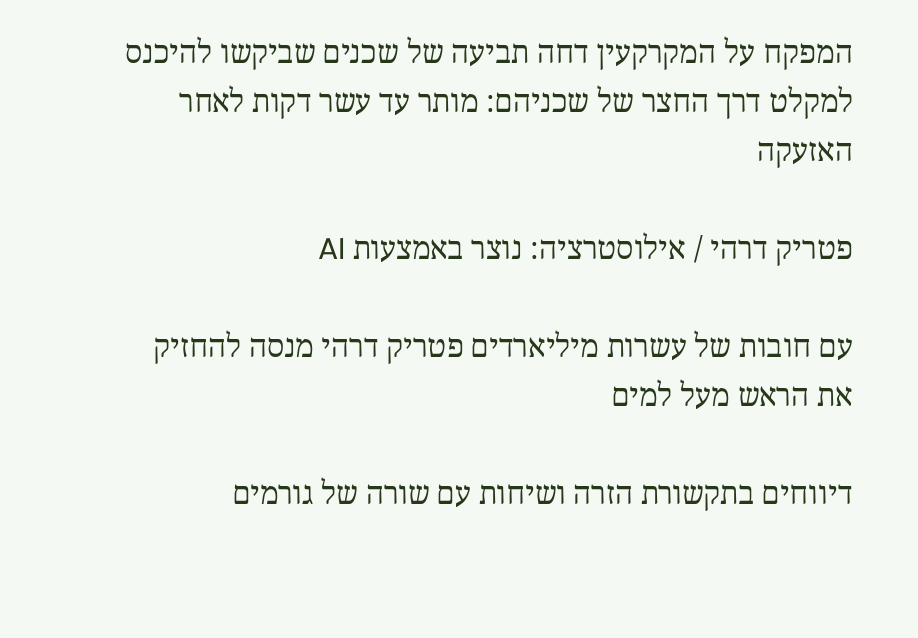המפקח על המקרקעין דחה תביעה של שכנים שביקשו להיכנס למקלט דרך החצר של שכניהם: מותר עד עשר דקות לאחר האזעקה

פטריק דרהי / אילוסטרציה: נוצר באמצעות AI

עם חובות של עשרות מיליארדים פטריק דרהי מנסה להחזיק את הראש מעל למים

דיווחים בתקשורת הזרה ושיחות עם שורה של גורמים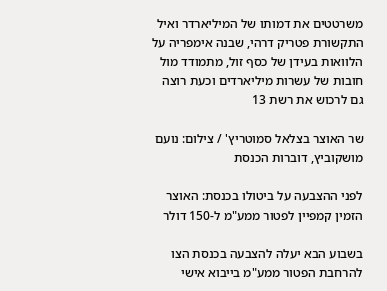משרטטים את דמותו של המיליארדר ואיל התקשורת פטריק דרהי, שבנה אימפריה על הלוואות בעידן של כסף זול, מתמודד מול חובות של עשרות מיליארדים וכעת רוצה גם לרכוש את רשת 13

שר האוצר בצלאל סמוטריץ' / צילום: נועם מושקוביץ, דוברות הכנסת

לפני ההצבעה על ביטולו בכנסת: האוצר הזמין קמפיין לפטור ממע"מ ל-150 דולר

בשבוע הבא יעלה להצבעה בכנסת הצו להרחבת הפטור ממע"מ בייבוא אישי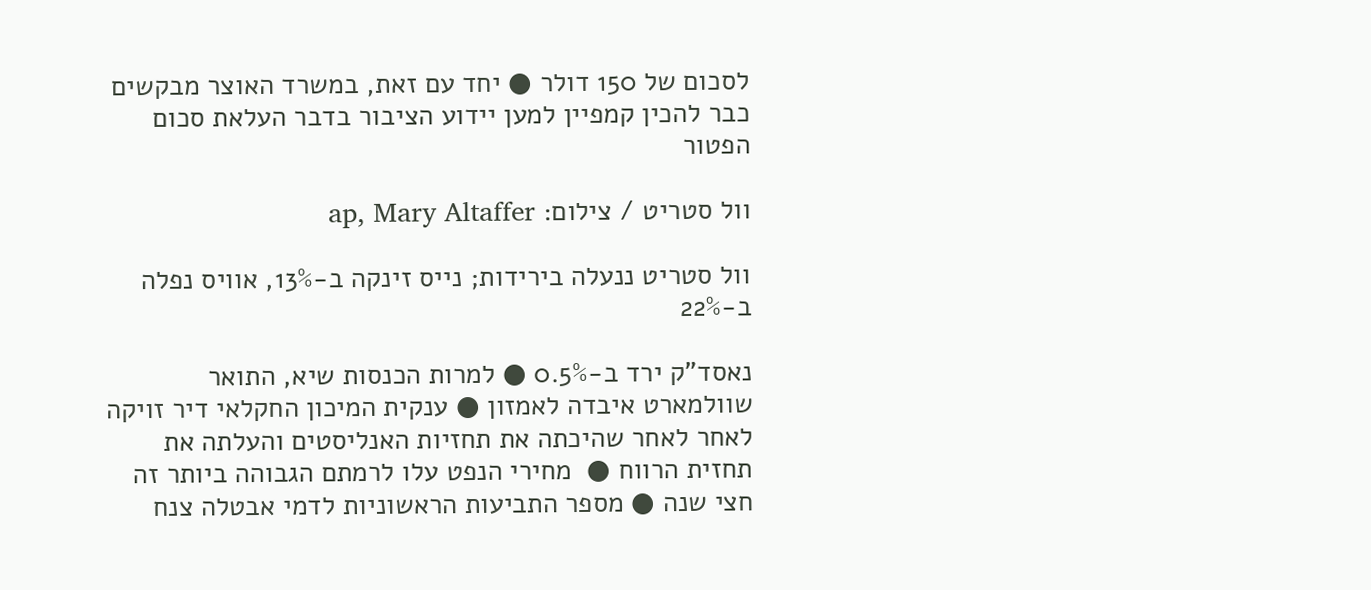לסכום של 150 דולר ● יחד עם זאת, במשרד האוצר מבקשים כבר להכין קמפיין למען יידוע הציבור בדבר העלאת סכום הפטור

וול סטריט / צילום: ap, Mary Altaffer

וול סטריט ננעלה בירידות; נייס זינקה ב-13%, אוויס נפלה ב-22%

נאסד"ק ירד ב-0.5% ● למרות הכנסות שיא, התואר שוולמארט איבדה לאמזון ● ענקית המיכון החקלאי דיר זויקה לאחר לאחר שהיכתה את תחזיות האנליסטים והעלתה את תחזית הרווח ●  מחירי הנפט עלו לרמתם הגבוהה ביותר זה חצי שנה ● מספר התביעות הראשוניות לדמי אבטלה צנח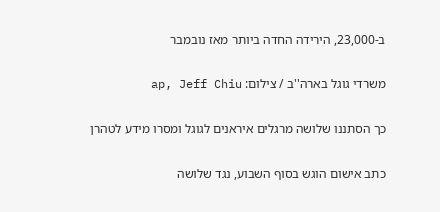ב-23,000, הירידה החדה ביותר מאז נובמבר

משרדי גוגל בארה''ב / צילום: ap, Jeff Chiu

כך הסתננו שלושה מרגלים איראנים לגוגל ומסרו מידע לטהרן

כתב אישום הוגש בסוף השבוע, נגד שלושה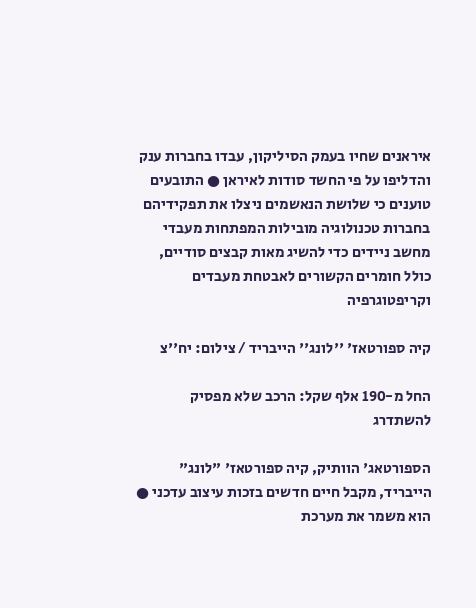איראנים שחיו בעמק הסיליקון, עבדו בחברות ענק והדליפו על פי החשד סודות לאיראן ● התובעים טוענים כי שלושת הנאשמים ניצלו את תפקידיהם בחברות טכנולוגיה מובילות המפתחות מעבדי מחשב ניידים כדי להשיג מאות קבצים סודיים, כולל חומרים הקשורים לאבטחת מעבדים וקריפטוגרפיה

קיה ספורטאז' ''לונג'' הייבריד / צילום: יח''צ

החל מ-190 אלף שקל: הרכב שלא מפסיק להשתדרג

הספורטאג' הוותיק, קיה ספורטאז' "לונג" הייבריד, מקבל חיים חדשים בזכות עיצוב עדכני ● הוא משמר את מערכת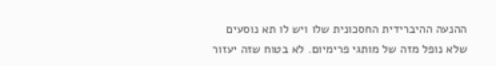ההנעה ההיברידית החסכונית שלו ויש לו תא נוסעים שלא נופל מזה של מותגי פרימיום. לא בטוח שזה יעזור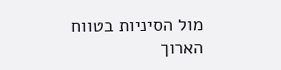מול הסיניות בטווח הארוך